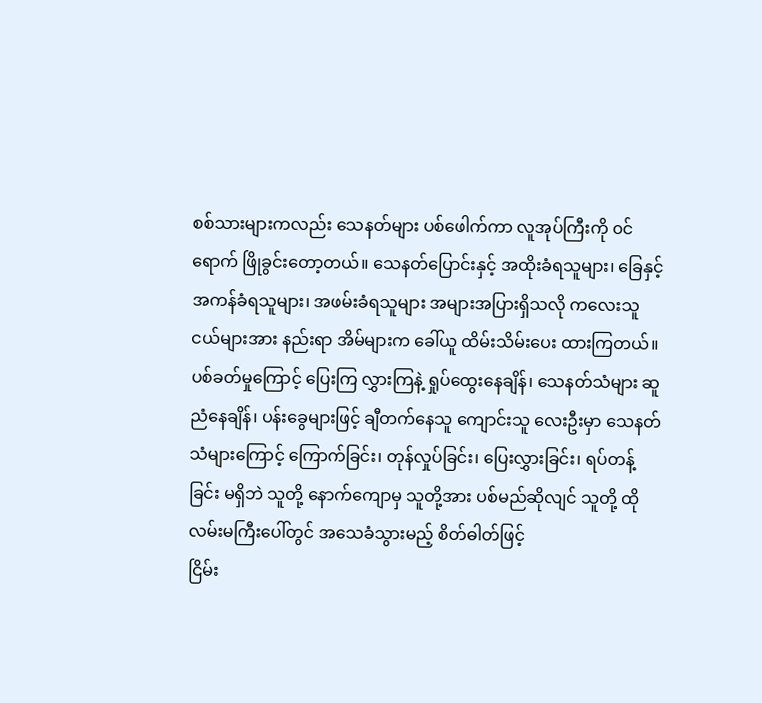စစ်သားများကလည်း သေနတ်များ ပစ်ဖေါက်ကာ လူအုပ်ကြီးကို ၀င်ရောက် ဖြိုခွင်းတော့တယ်။ သေနတ်ပြောင်းနှင့် အထိုးခံရသူများ၊ ခြေနှင့် အကန်ခံရသူများ၊ အဖမ်းခံရသူများ အများအပြားရှိသလို ကလေးသူငယ်များအား နည်းရာ အိမ်များက ခေါ်ယူ ထိမ်းသိမ်းပေး ထားကြတယ်။ ပစ်ခတ်မှုကြောင့် ပြေးကြ လွှားကြနဲ့ ရှုပ်ထွေးနေချိန်၊ သေနတ်သံများ ဆူညံနေချိန်၊ ပန်းခွေများဖြင့် ချီတက်နေသူ ကျောင်းသူ လေးဦးမှာ သေနတ်သံများကြောင့် ကြောက်ခြင်း၊ တုန်လှုပ်ခြင်း၊ ပြေးလွှားခြင်း၊ ရပ်တန့်ခြင်း မရှိဘဲ သူတို့ နောက်ကျောမှ သူတို့အား ပစ်မည်ဆိုလျင် သူတို့ ထိုလမ်းမကြီးပေါ်တွင် အသေခံသွားမည့် စိတ်ဓါတ်ဖြင့်
ငြိမ်း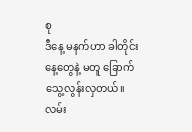စု
ဒီနေ့ မနက်ဟာ ခါတိုင်းနေ့တွေနဲ့ မတူ ခြောက်သွေ့လွန်းလှတယ်။ လမ်း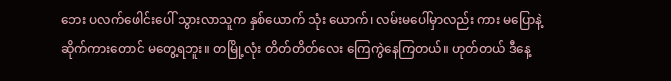ဘေး ပလက်ဖေါင်းပေါ် သွားလာသူက နှစ်ယောက် သုံး ယောက်၊ လမ်းမပေါ်မှာလည်း ကား မပြောနဲ့ ဆိုက်ကားတောင် မတွေ့ရဘူး။ တမြို့လုံး တိတ်တိတ်လေး ကြေကွဲနေကြတယ်။ ဟုတ်တယ် ဒီနေ့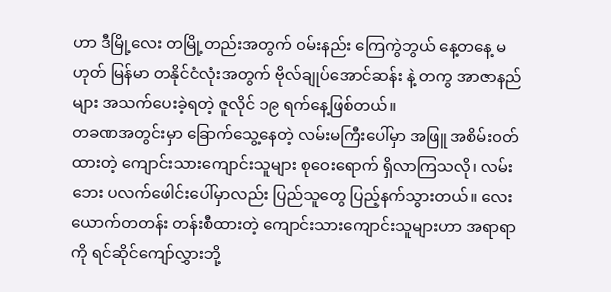ဟာ ဒီမြို့လေး တမြို့တည်းအတွက် ၀မ်းနည်း ကြေကွဲဘွယ် နေ့တနေ့ မဟုတ် မြန်မာ တနိုင်ငံလုံးအတွက် ဗိုလ်ချုပ်အောင်ဆန်း နဲ့ တကွ အာဇာနည်များ အသက်ပေးခဲ့ရတဲ့ ဇူလိုင် ၁၉ ရက်နေ့ဖြစ်တယ်။
တခဏအတွင်းမှာ ခြောက်သွေ့နေတဲ့ လမ်းမကြီးပေါ်မှာ အဖြူ အစိမ်း၀တ်ထားတဲ့ ကျောင်းသားကျောင်းသူများ စုဝေးရောက် ရှိလာကြသလို၊ လမ်းဘေး ပလက်ဖေါင်းပေါ်မှာလည်း ပြည်သူတွေ ပြည့်နက်သွားတယ်။ လေးယောက်တတန်း တန်းစီထားတဲ့ ကျောင်းသားကျောင်းသူများဟာ အရာရာကို ရင်ဆိုင်ကျော်လွှားဘို့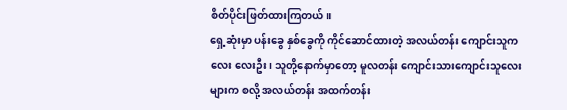စိတ်ပိုင်းဖြတ်ထားကြတယ်။
ရှေ့ဆုံးမှာ ပန်းခွေ နှစ်ခွေကို ကိုင်ဆောင်ထားတဲ့ အလယ်တန်း ကျောင်းသူကလေး လေးဦး၊ သူတို့နောက်မှာတော့ မူလတန်း ကျောင်းသားကျောင်းသူလေးများက စလို့ အလယ်တန်း အထက်တန်း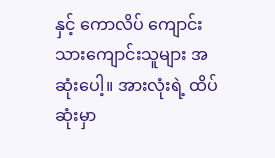နှင့် ကောလိပ် ကျောင်းသားကျောင်းသူများ အဆုံးပေါ့။ အားလုံးရဲ့ ထိပ်ဆုံးမှာ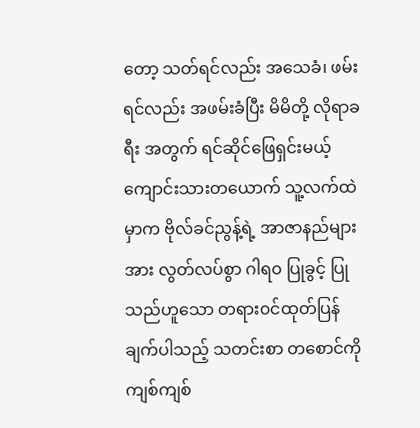တော့ သတ်ရင်လည်း အသေခံ၊ ဖမ်းရင်လည်း အဖမ်းခံပြီး မိမိတို့ လိုရာခရီး အတွက် ရင်ဆိုင်ဖြေရှင်းမယ့် ကျောင်းသားတယောက် သူ့လက်ထဲမှာက ဗိုလ်ခင်ညွန့်ရဲ့ အာဇာနည်များအား လွတ်လပ်စွာ ဂါရ၀ ပြုခွင့် ပြုသည်ဟူသော တရား၀င်ထုတ်ပြန်ချက်ပါသည့် သတင်းစာ တစောင်ကို ကျစ်ကျစ်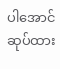ပါအောင် ဆုပ်ထား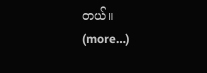တယ်။
(more…)